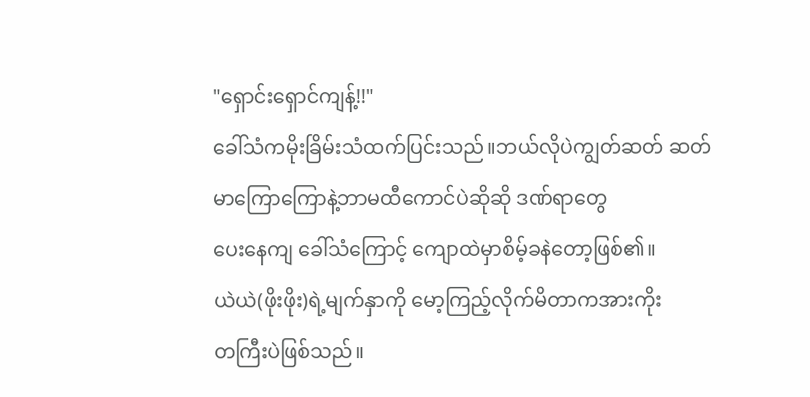"ရှောင်းရှောင်ကျန့်!!"
ခေါ်သံကမိုးခြိမ်းသံထက်ပြင်းသည်။ဘယ်လိုပဲကျွတ်ဆတ် ဆတ် မာကြောကြောနဲ့ဘာမထီကောင်ပဲဆိုဆို ဒဏ်ရာတွေ
ပေးနေကျ ခေါ်သံကြောင့် ကျောထဲမှာစိမ့်ခနဲတော့ဖြစ်၏။
ယဲယဲ(ဖိုးဖိုး)ရဲ့မျက်နှာကို မော့ကြည့်လိုက်မိတာကအားကိုး
တကြီးပဲဖြစ်သည်။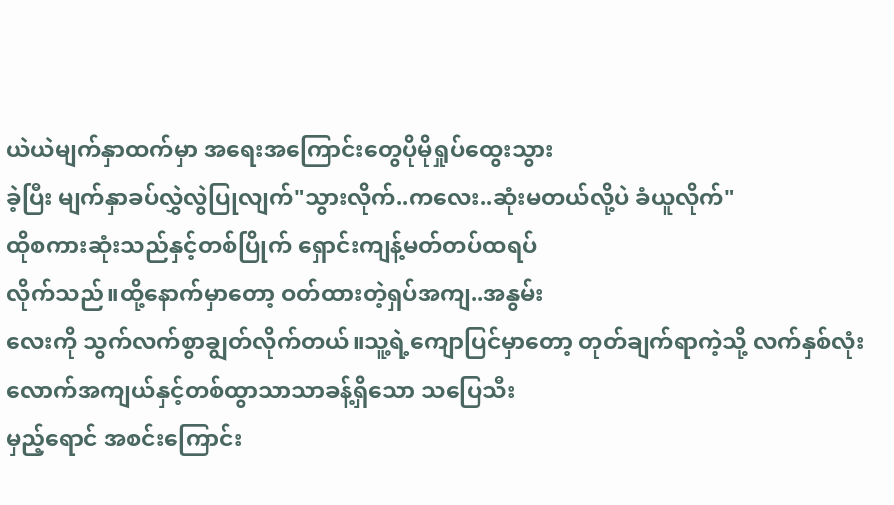ယဲယဲမျက်နှာထက်မှာ အရေးအကြောင်းတွေပိုမိုရှုပ်ထွေးသွား
ခဲ့ပြီး မျက်နှာခပ်လွှဲလွဲပြုလျက်"သွားလိုက်..ကလေး..ဆုံးမတယ်လို့ပဲ ခံယူလိုက်"
ထိုစကားဆုံးသည်နှင့်တစ်ပြိုက် ရှောင်းကျန့်မတ်တပ်ထရပ်
လိုက်သည်။ထို့နောက်မှာတော့ ဝတ်ထားတဲ့ရှပ်အကျ..အနွမ်း
လေးကို သွက်လက်စွာချွတ်လိုက်တယ်။သူ့ရဲ့ကျောပြင်မှာတော့ တုတ်ချက်ရာကဲ့သို့ လက်နှစ်လုံးလောက်အကျယ်နှင့်တစ်ထွာသာသာခန့်ရှိသော သပြေသီး
မှည့်ရောင် အစင်းကြောင်း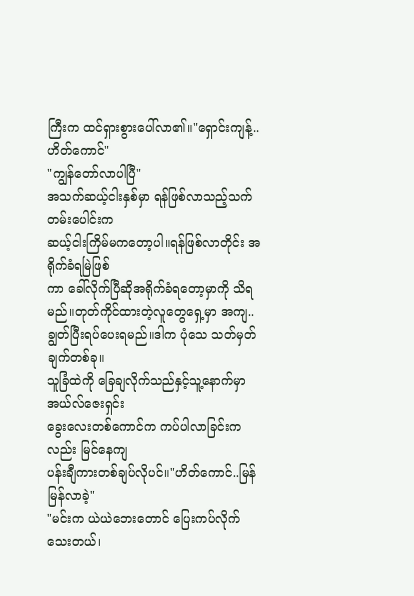ကြီးက ထင်ရှားစွားပေါ်လာ၏။"ရှောင်းကျန့်..ဟိတ်ကောင်"
"ကျွန်တော်လာပါပြီ"
အသက်ဆယ့်ငါးနှစ်မှာ ရန်ဖြစ်လာသည့်သက်တမ်းပေါင်းက
ဆယ့်ငါးကြိမ်မကတော့ပါ။ရန်ဖြစ်လာတိုင်း အရိုက်ခံရမြဲဖြစ်
ကာ ခေါ်လိုက်ပြီဆိုအရိုက်ခံရတော့မှာကို သိရမည်။တုတ်ကိုင်ထားတဲ့လူတွေရှေ့မှာ အကျ..ချွတ်ပြီးရပ်ပေးရမည်။ဒါက ပုံသေ သတ်မှတ်ချက်တစ်ခု။
သူခြံထဲကို ခြေချလိုက်သည်နှင့်သူ့နောက်မှာ အယ်လ်ဇေးရှင်း
ခွေးလေးတစ်ကောင်က ကပ်ပါလာခြင်းကလည်း မြင်နေကျ
ပန်းချီကားတစ်ချပ်လိုပင်။"ဟိတ်ကောင်..မြန်မြန်လာခဲ့"
"မင်းက ယဲယဲဘေးတောင် ပြေးကပ်လိုက်သေးတယ်၊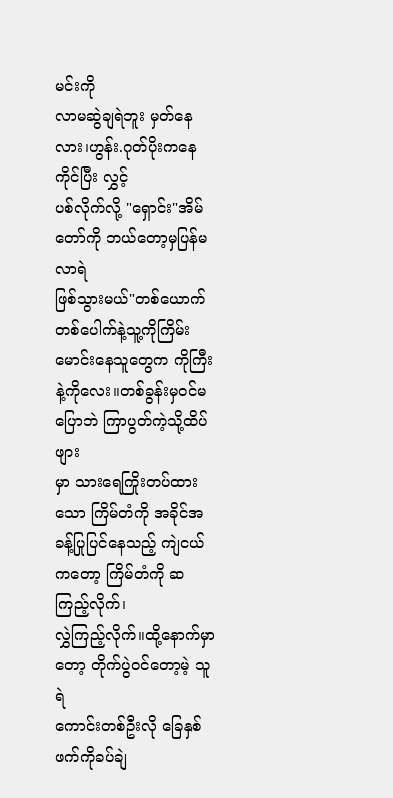မင်းကို
လာမဆွဲချရဲဘူး မှတ်နေလား၊ဟွန်း.ဂုတ်ပိုးကနေကိုင်ပြီး လွှင့်
ပစ်လိုက်လို့ "ရှောင်း"အိမ်တော်ကို ဘယ်တော့မှပြန်မလာရဲ
ဖြစ်သွားမယ်"တစ်ယောက်တစ်ပေါက်နဲ့သူ့ကိုကြိမ်းမောင်းနေသူတွေက ကိုကြီးနဲ့ကိုလေး။တစ်ခွန်းမှဝင်မပြောဘဲ ကြာပွတ်ကဲ့သို့ထိပ်ဖျား
မှာ သားရေကြိုးတပ်ထားသော ကြိမ်တံကို အခိုင်အခန့်ပြုပြင်နေသည့် ကျဲငယ်ကတော့ ကြိမ်တံကို ဆကြည့်လိုက်၊
လွှဲကြည့်လိုက်။ထို့နောက်မှာတော့ တိုက်ပွဲဝင်တော့မဲ့ သူရဲ
ကောင်းတစ်ဦးလို ခြေနှစ်ဖက်ကိုခပ်ချဲ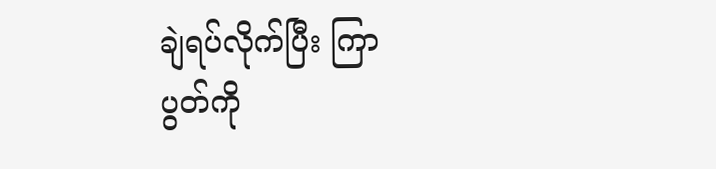ချဲရပ်လိုက်ပြီး ကြာ
ပွတ်ကို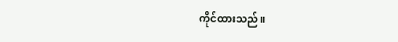ကိုင်ထားသည်။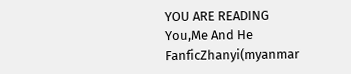YOU ARE READING
You,Me And He
FanficZhanyi(myanmar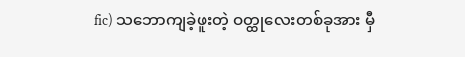fic) သဘောကျခဲ့ဖူးတဲ့ ဝတ္ထုလေးတစ်ခုအား မှီ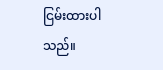ငြမ်းထားပါသည်။